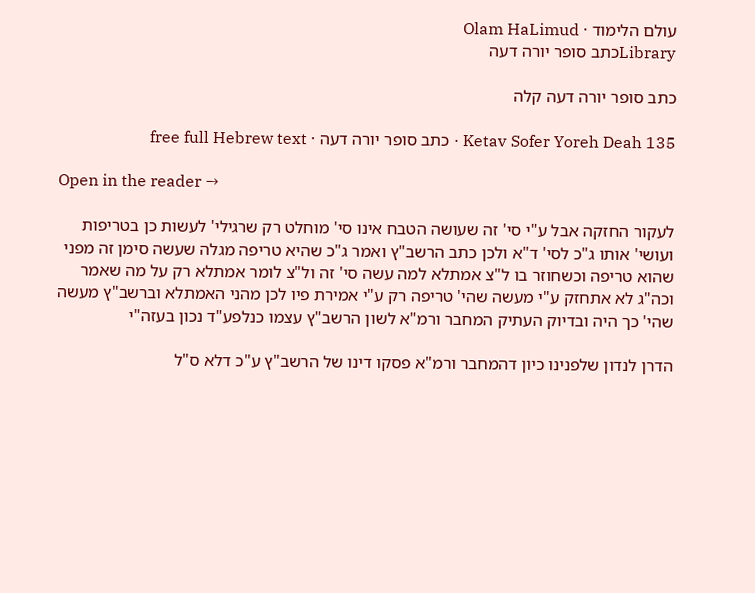עולם הלימוד · Olam HaLimud
Libraryכתב סופר יורה דעה

כתב סופר יורה דעה קלה

Ketav Sofer Yoreh Deah 135 · כתב סופר יורה דעה · free full Hebrew text

Open in the reader →

לעקור החזקה אבל ע"י סי' זה שעושה הטבח אינו סי' מוחלט רק שרגילי' לעשות כן בטריפות ועושי' אותו ג"כ לסי' ד"א ולכן כתב הרשב"ץ ואמר ג"כ שהיא טריפה מגלה שעשה סימן זה מפני שהוא טריפה וכשחוזר בו ל"צ אמתלא למה עשה סי' זה ול"צ לומר אמתלא רק על מה שאמר וכה"ג לא אתחזק ע"י מעשה שהי' טריפה רק ע"י אמירת פיו לכן מהני האמתלא וברשב"ץ מעשה שהי' כך היה ובדיוק העתיק המחבר ורמ"א לשון הרשב"ץ עצמו כנלפע"ד נכון בעזה"י

הדרן לנדון שלפנינו כיון דהמחבר ורמ"א פסקו דינו של הרשב"ץ ע"כ דלא ס"ל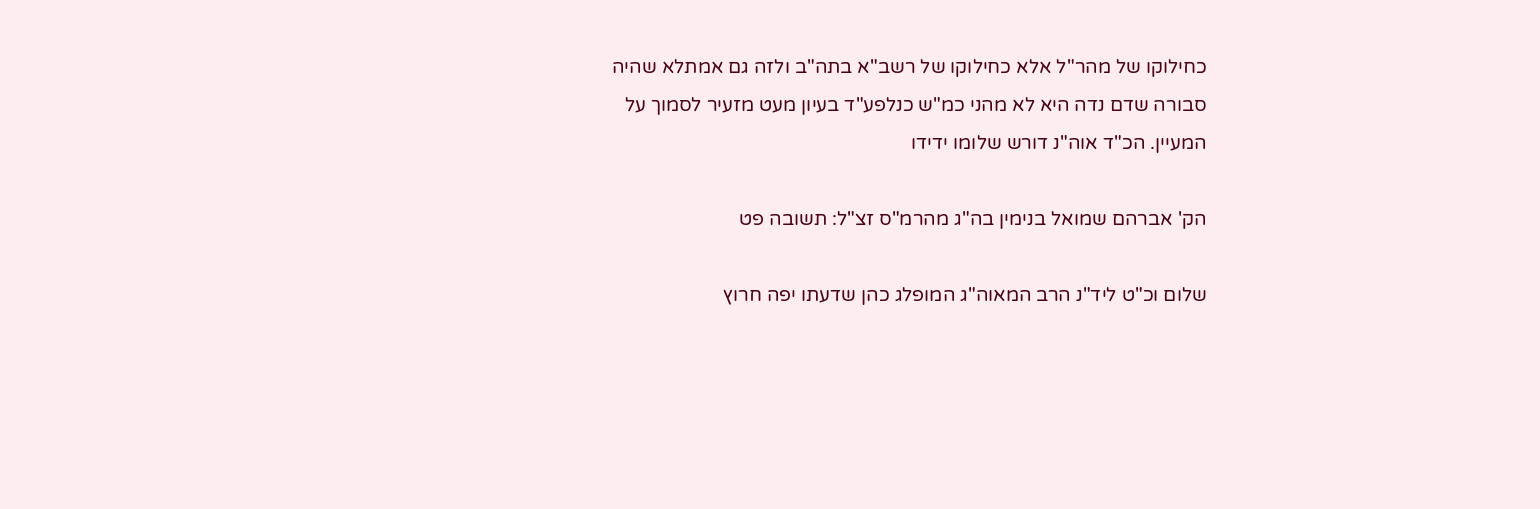כחילוקו של מהר"ל אלא כחילוקו של רשב"א בתה"ב ולזה גם אמתלא שהיה סבורה שדם נדה היא לא מהני כמ"ש כנלפע"ד בעיון מעט מזעיר לסמוך על המעיין. הכ"ד אוה"נ דורש שלומו ידידו

הק' אברהם שמואל בנימין בה"ג מהרמ"ס זצ"ל: תשובה פט

שלום וכ"ט ליד"נ הרב המאוה"ג המופלג כהן שדעתו יפה חרוץ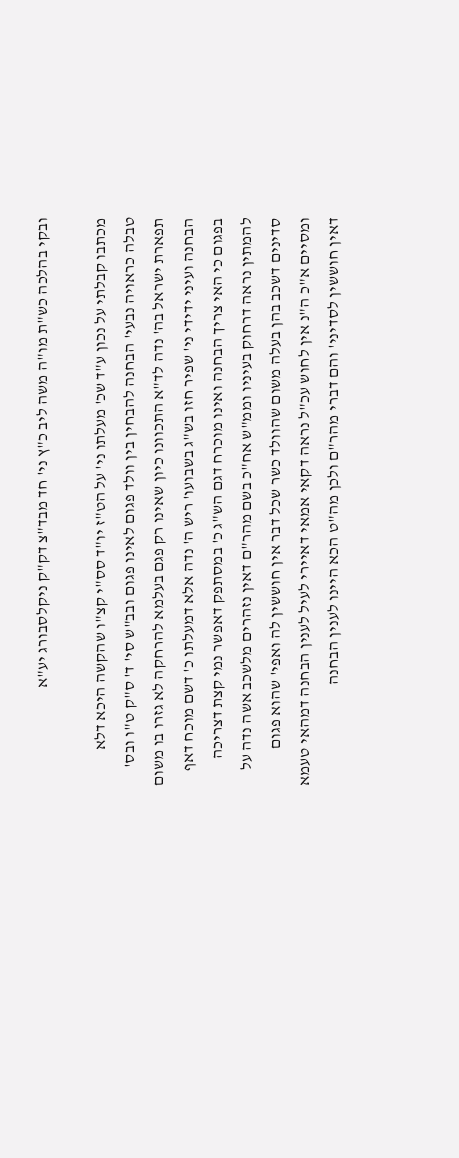ובקי בהלכה כש"ת מו"ה משה ליב כ"ץ ני' חד מבד"צ דק"ק ניקלסבורג יע"א

מכתבו קבלתי על נכון ע"ד שכ' מעלתו ני' על הט"ז יו"ד סס"י קצ"ו שהקשה היכא דלא טבלה כראויה נבעי' הבחנה להבחין בין וולד פגום לאינו פגום ובב"ש סי' ד' ס"ק ט"ו ובס' תפארת ישראל בה' נדה לד"א התכוונו כיון שאינו רק פגם בעלמא להרחקה לא גזרו בו משום הבחנה ועיני ידידי ני' שפיר חזו בש"ג בשבועו' ריש ה' נדה אלא דמעלתו כ' דשם מוכח דאף בפגום כי האי צריך הבחנה ואינו מוכרח דגם הש"ג כ' במסתפק דאפשר נמי קצת דצריכה להמתין נראה דרחוק בעיניו וממ"ש אח"כ בשם מהר"ם דאין נזהרים מלשכב אשה נדה על סדינים דשכב בהן בעלה משום שהוולד כשר שכל דבר אין חוששין לה ואפי' שהוא פגום ומסיים א"כ ה"נ אין לחוש עכ"ל נראה דקאי אמאי דאיירי לעיל לענין הבחנה דמהאי טעמא דאין חוששין לסדיני' והם דברי מהר"ם ולכן מה"ט הכא היינו לענין הבחנה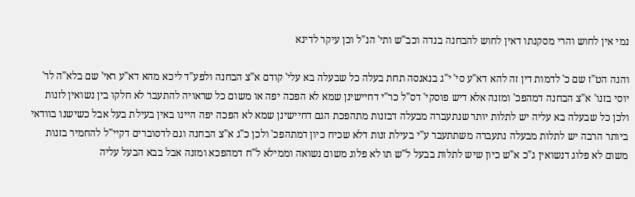נמי אין לחוש והרי מסקנתו דאין לחוש להבחנה בנדה וכב"ש ותי' הנ"ל וכן עיקר לדינא

והנה הט"ז שם כ' לדמות דין זה להא דא"ע סי' י"ג בנאנסה תחת בעלה כל שבעלה בא עלי' קודם א"צ הבחנה ולפע"ד ליכא מהא דא"ע ראי' שם בלא"ה לר' יוסי בזנו' א"צ הבחנה דמהפכ' ומזנה אלא דיש פוסקי' דס"ל כר"י דחיישינן שמא לא הפכה יפה או משום כל שראויה להתעבר לא חלקו בין נשואין לזנות ולכן כל שבעלה בא עליה יש לתלות יותר שנתעברה מבעלה דבזנות מתהפכת הגם דחיישינן שמא לא הפכה יפה היינו באין בעילת בעל אבל כשישנו בוודאי ביותר הרבה יש לתלות מבעלה נתעברה משתתעבר ע"י בעילת זנות דלא שכיח כיון דמתהפכ' ולכן כ"ג א"צ הבחנה וגם לדסוברים דקיי"ל להחמיר בזנות משום לא פלוג דנשואין ג"כ א"ש כיון שיש לתלות בבעל ל"ש תו לא פלוג משום נשואה וממילא ל"ח דמהפכא ומזנה אבל בבא הבעל עליה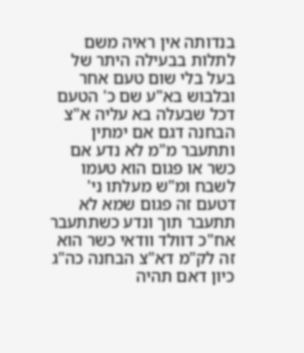בנדותה אין ראיה משם לתלות בבעילה היתר של בעל בלי שום טעם אחר ובלבוש בא"ע שם כ' הטעם דכל שבעלה בא עליה א"צ הבחנה דגם אם ימתין ותתעבר מ"מ לא נדע אם כשר או פגום הוא טעמו לשבח ומ"ש מעלתו ני' דטעם זה פגום שמא לא תתעבר תוך ונדע כשתתעבר אח"כ דוולד וודאי כשר הוא זה לק"מ דא"צ הבחנה כה"ג כיון דאם תהיה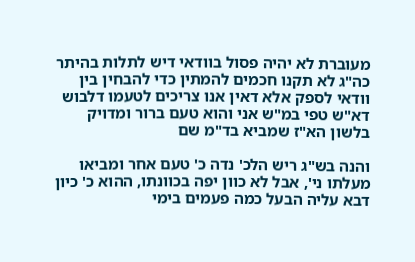מעוברת לא יהיה פסול בוודאי דיש לתלות בהיתר כה"ג לא תקנו חכמים להמתין כדי להבחין בין וודאי לספק אלא דאין אנו צריכים לטעמו דלבוש דא"ש טפי במ"ש אני והוא טעם ברור ומדויק בלשון הא"ז שמביא בד"מ שם

והנה בש"ג ריש הלכ' נדה כ' טעם אחר ומביאו מעלתו ני', אבל לא כוון יפה בכוונתו, ההוא כ' כיון דבא עליה הבעל כמה פעמים בימי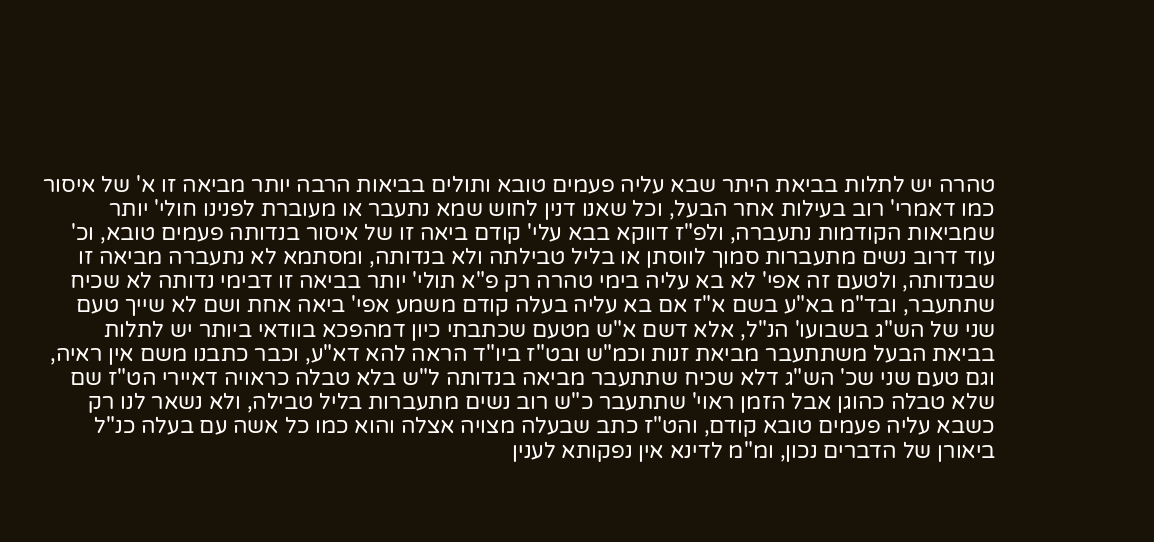טהרה יש לתלות בביאת היתר שבא עליה פעמים טובא ותולים בביאות הרבה יותר מביאה זו א' של איסור כמו דאמרי' רוב בעילות אחר הבעל, וכל שאנו דנין לחוש שמא נתעבר או מעוברת לפנינו חולי' יותר שמביאות הקודמות נתעברה, ולפ"ז דווקא בבא עלי' קודם ביאה זו של איסור בנדותה פעמים טובא, וכ' עוד דרוב נשים מתעברות סמוך לווסתן או בליל טבילתה ולא בנדותה, ומסתמא לא נתעברה מביאה זו שבנדותה, ולטעם זה אפי' לא בא עליה בימי טהרה רק פ"א תולי' יותר בביאה זו דבימי נדותה לא שכיח שתתעבר, ובד"מ בא"ע בשם א"ז אם בא עליה בעלה קודם משמע אפי' ביאה אחת ושם לא שייך טעם שני של הש"ג בשבועו' הנ"ל, אלא דשם א"ש מטעם שכתבתי כיון דמהפכא בוודאי ביותר יש לתלות בביאת הבעל משתתעבר מביאת זנות וכמ"ש ובט"ז ביו"ד הראה להא דא"ע, וכבר כתבנו משם אין ראיה, וגם טעם שני שכ' הש"ג דלא שכיח שתתעבר מביאה בנדותה ל"ש בלא טבלה כראויה דאיירי הט"ז שם שלא טבלה כהוגן אבל הזמן ראוי' שתתעבר כ"ש רוב נשים מתעברות בליל טבילה, ולא נשאר לנו רק כשבא עליה פעמים טובא קודם, והט"ז כתב שבעלה מצויה אצלה והוא כמו כל אשה עם בעלה כנ"ל ביאורן של הדברים נכון, ומ"מ לדינא אין נפקותא לענין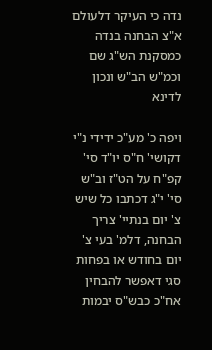נדה כי העיקר דלעולם א"צ הבחנה בנדה כמסקנת הש"ג שם וכמ"ש הב"ש ונכון לדינא

ויפה כ' מע"כ ידידי נ"י דקושי' ח"ס יו"ד סי' קפ"ח על הט"ז וב"ש סי' י"ג דכתבו כל שיש צ' יום בנתיי' צריך הבחנה, דלמ' בעי צ' יום בחודש או בפחות סגי דאפשר להבחין אח"כ כבש"ס יבמות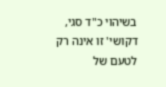בשיהוי כ"ד סגי, דקושי' זו אינה רק לטעם של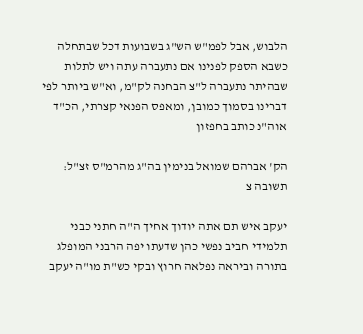הלבוש, אבל לפמ"ש הש"ג בשבועות דכל שבתחלה כשבא הספק לפנינו אם נתעברה עתה ויש לתלות שבהיתר נתעברה ל"צ הבחנה לק"מ, וא"ש ביותר לפי דברינו בסמוך כמובן, ומאפס הפנאי קצרתי, הכ"ד אוה"נ כותב בחפזון

הק' אברהם שמואל בנימין בה"ג מהרמ"ס זצ"ל: תשובה צ

יעקב איש תם אתה יודוך אחיך ה"ה חתני כבני תלמידי חביב נפשי כהן שדעתו יפה הרבני המופלג בתורה וביראה נפלאה חרוץ ובקי כש"ת מו"ה יעקב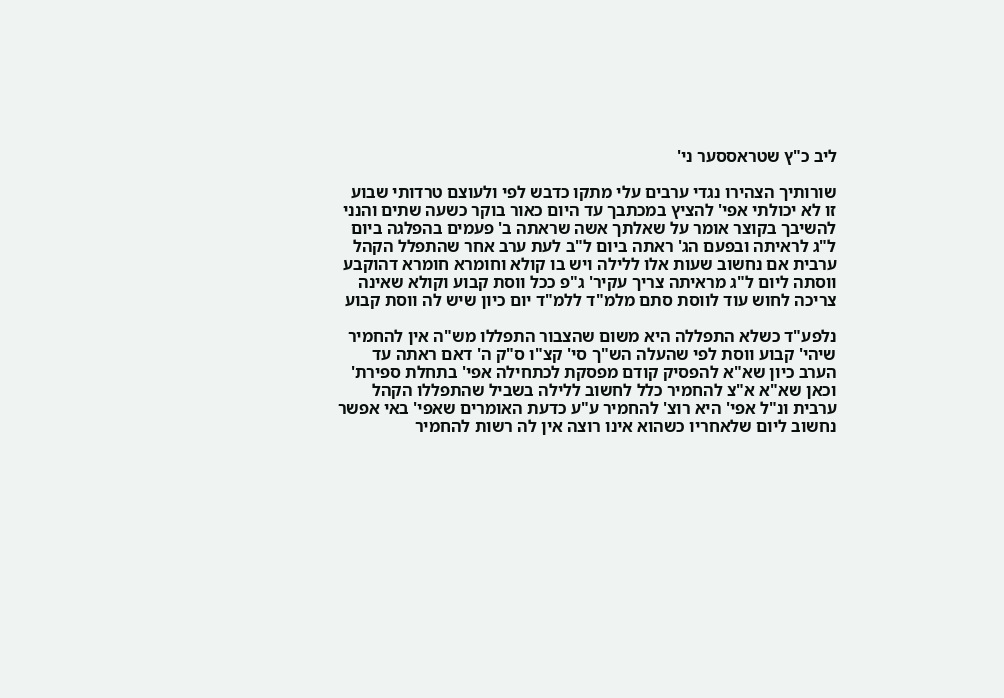ליב כ"ץ שטראססער ני'

שורותיך הצהירו נגדי ערבים עלי מתקו כדבש לפי ולעוצם טרדותי שבוע זו לא יכולתי אפי' להציץ במכתבך עד היום כאור בוקר כשעה שתים והנני להשיבך בקוצר אומר על שאלתך אשה שראתה ב' פעמים בהפלגה ביום ל"ג לראיתה ובפעם הג' ראתה ביום ל"ב לעת ערב אחר שהתפלל הקהל ערבית אם נחשוב שעות אלו ללילה ויש בו קולא וחומרא חומרא דהוקבע ווסתה ליום ל"ג מראיתה צריך עקיר' ג"פ ככל ווסת קבוע וקולא שאינה צריכה לחוש עוד לווסת סתם מלמ"ד ללמ"ד יום כיון שיש לה ווסת קבוע

נלפע"ד כשלא התפללה היא משום שהצבור התפללו מש"ה אין להחמיר שיהי' קבוע ווסת לפי שהעלה הש"ך סי' קצ"ו ס"ק ה' דאם ראתה עד הערב כיון שא"א להפסיק קודם מפסקת לכתחילה אפי' בתחלת ספירת' וכאן שא"א א"צ להחמיר כלל לחשוב ללילה בשביל שהתפללו הקהל ערבית ונ"ל אפי' היא רוצ' להחמיר ע"ע כדעת האומרים שאפי' באי אפשר נחשוב ליום שלאחריו כשהוא אינו רוצה אין לה רשות להחמיר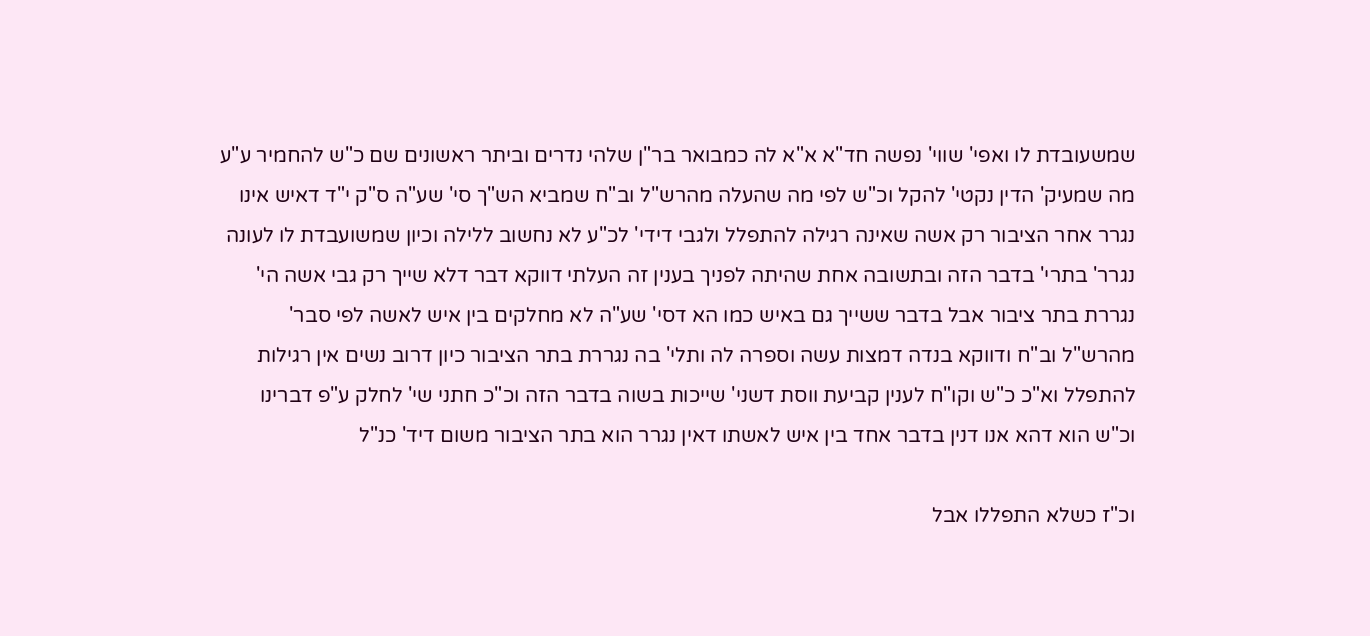שמשעובדת לו ואפי' שווי' נפשה חד"א א"א לה כמבואר בר"ן שלהי נדרים וביתר ראשונים שם כ"ש להחמיר ע"ע מה שמעיק' הדין נקטי' להקל וכ"ש לפי מה שהעלה מהרש"ל וב"ח שמביא הש"ך סי' שע"ה ס"ק י"ד דאיש אינו נגרר אחר הציבור רק אשה שאינה רגילה להתפלל ולגבי דידי' לכ"ע לא נחשוב ללילה וכיון שמשועבדת לו לעונה נגרר' בתרי' בדבר הזה ובתשובה אחת שהיתה לפניך בענין זה העלתי דווקא דבר דלא שייך רק גבי אשה הי' נגררת בתר ציבור אבל בדבר ששייך גם באיש כמו הא דסי' שע"ה לא מחלקים בין איש לאשה לפי סבר' מהרש"ל וב"ח ודווקא בנדה דמצות עשה וספרה לה ותלי' בה נגררת בתר הציבור כיון דרוב נשים אין רגילות להתפלל וא"כ כ"ש וקו"ח לענין קביעת ווסת דשני' שייכות בשוה בדבר הזה וכ"כ חתני שי' לחלק ע"פ דברינו וכ"ש הוא דהא אנו דנין בדבר אחד בין איש לאשתו דאין נגרר הוא בתר הציבור משום דיד' כנ"ל

וכ"ז כשלא התפללו אבל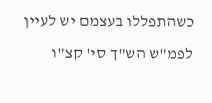כשהתפללו בעצמם יש לעיין לפמ"ש הש"ך סי' קצ"ו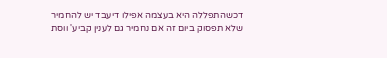דכשהתפללה היא בעצמה אפילו דיעבד יש להחמיר שלא תפסוק ביום זה אם נחמיר גם לענין קביע' ווסת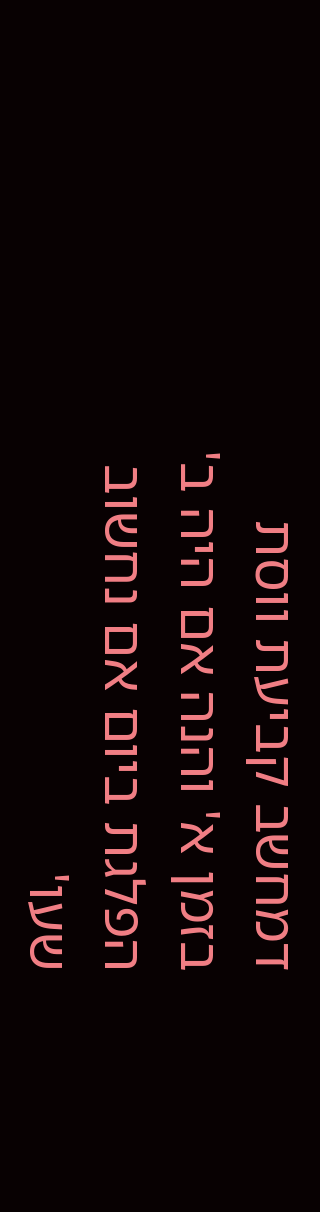דמחשב קביעת ווסת בזמן א' והנה אם היה ב' הפלגת ביום אם נחשוב שעו'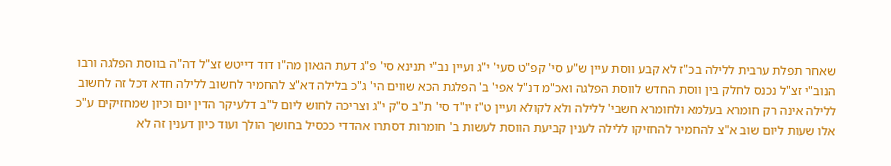שאחר תפלת ערבית ללילה בכ"ז לא קבע ווסת עיין ש"ע סי' קפ"ט סעי' י"ג ועיין נב"י תנינא סי' פ"ג דעת הגאון מה"ו דוד דייטש זצ"ל דה"ה בווסת הפלגה ורבו הנוב"י זצ"ל נכנס לחלק בין ווסת החדש לווסת הפלגה ואכ"מ דנ"ל אפי' ב' הפלגת הכא שווים הי' ג"כ בלילה דא"צ להחמיר לחשוב ללילה חדא דכל זה לחשוב ללילה אינה רק חומרא בעלמא ולחומרא חשבי' ללילה ולא לקולא ועיין ט"ז יו"ד סי' ת"ב ס"ק י"ג וצריכה לחוש ליום ל"ב דלעיקר הדין יום וכיון שמחזיקים ע"כ אלו שעות ליום שוב א"צ להחמיר להחזיקו ללילה לענין קביעת הווסת לעשות ב' חומרות דסתרו אהדדי ככסיל בחושך הולך ועוד כיון דענין זה לא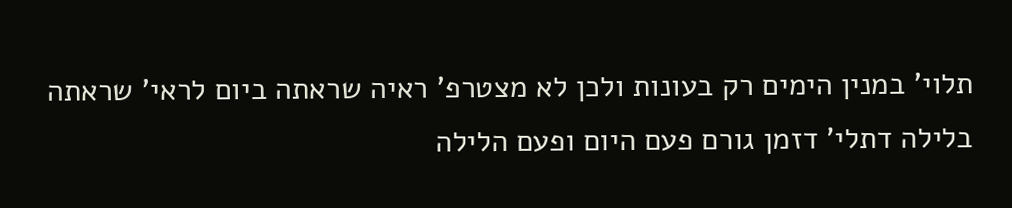תלוי' במנין הימים רק בעונות ולכן לא מצטרפ' ראיה שראתה ביום לראי' שראתה בלילה דתלי' דזמן גורם פעם היום ופעם הלילה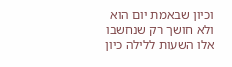וכיון שבאמת יום הוא ולא חושך רק שנחשבו אלו השעות ללילה כיון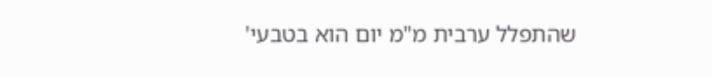שהתפלל ערבית מ"מ יום הוא בטבעי'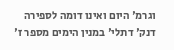וגרמ' היום ואינו דומה לספירה דנק' דתלי' במנין הימים מספר ז'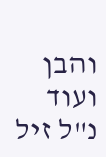והבן ועוד נ"ל זיל